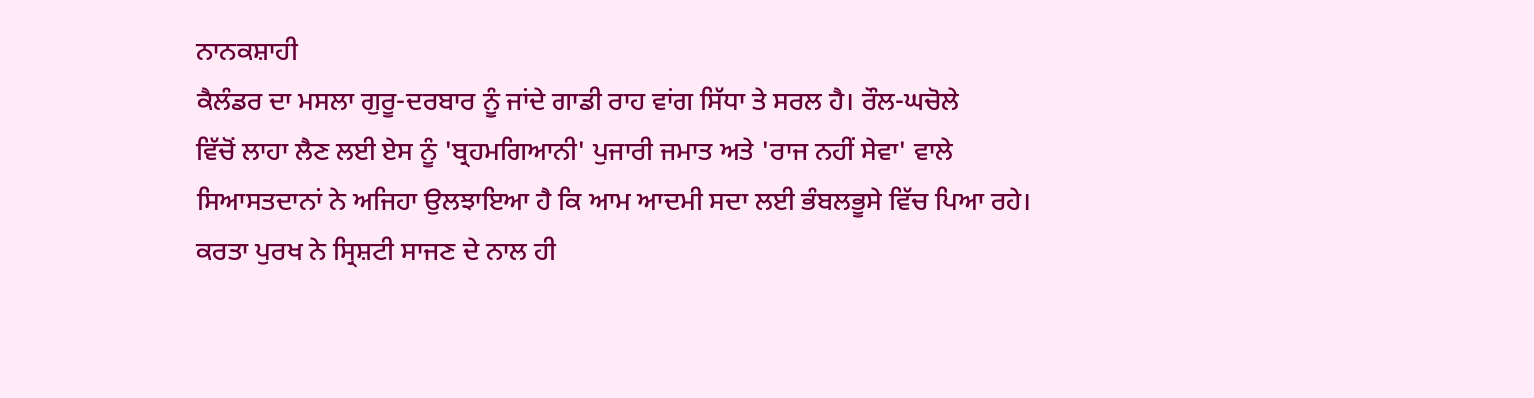ਨਾਨਕਸ਼ਾਹੀ
ਕੈਲੰਡਰ ਦਾ ਮਸਲਾ ਗੁਰੂ-ਦਰਬਾਰ ਨੂੰ ਜਾਂਦੇ ਗਾਡੀ ਰਾਹ ਵਾਂਗ ਸਿੱਧਾ ਤੇ ਸਰਲ ਹੈ। ਰੌਲ-ਘਚੋਲੇ
ਵਿੱਚੋਂ ਲਾਹਾ ਲੈਣ ਲਈ ਏਸ ਨੂੰ 'ਬ੍ਰਹਮਗਿਆਨੀ' ਪੁਜਾਰੀ ਜਮਾਤ ਅਤੇ 'ਰਾਜ ਨਹੀਂ ਸੇਵਾ' ਵਾਲੇ
ਸਿਆਸਤਦਾਨਾਂ ਨੇ ਅਜਿਹਾ ਉਲਝਾਇਆ ਹੈ ਕਿ ਆਮ ਆਦਮੀ ਸਦਾ ਲਈ ਭੰਬਲਭੂਸੇ ਵਿੱਚ ਪਿਆ ਰਹੇ।
ਕਰਤਾ ਪੁਰਖ ਨੇ ਸ੍ਰਿਸ਼ਟੀ ਸਾਜਣ ਦੇ ਨਾਲ ਹੀ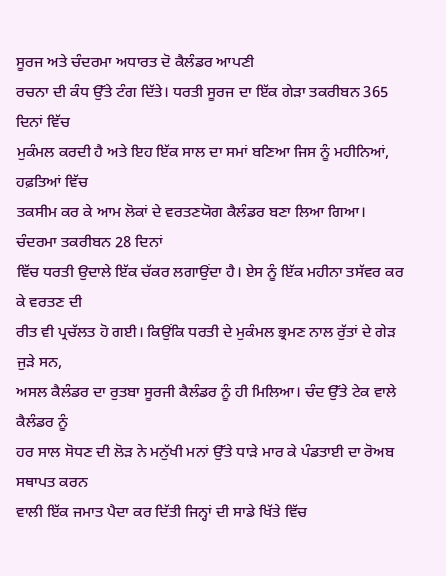ਸੂਰਜ ਅਤੇ ਚੰਦਰਮਾ ਅਧਾਰਤ ਦੋ ਕੈਲੰਡਰ ਆਪਣੀ
ਰਚਨਾ ਦੀ ਕੰਧ ਉੱਤੇ ਟੰਗ ਦਿੱਤੇ। ਧਰਤੀ ਸੂਰਜ ਦਾ ਇੱਕ ਗੇੜਾ ਤਕਰੀਬਨ 365 ਦਿਨਾਂ ਵਿੱਚ
ਮੁਕੰਮਲ ਕਰਦੀ ਹੈ ਅਤੇ ਇਹ ਇੱਕ ਸਾਲ ਦਾ ਸਮਾਂ ਬਣਿਆ ਜਿਸ ਨੂੰ ਮਹੀਨਿਆਂ, ਹਫ਼ਤਿਆਂ ਵਿੱਚ
ਤਕਸੀਮ ਕਰ ਕੇ ਆਮ ਲੋਕਾਂ ਦੇ ਵਰਤਣਯੋਗ ਕੈਲੰਡਰ ਬਣਾ ਲਿਆ ਗਿਆ। ਚੰਦਰਮਾ ਤਕਰੀਬਨ 28 ਦਿਨਾਂ
ਵਿੱਚ ਧਰਤੀ ਉਦਾਲੇ ਇੱਕ ਚੱਕਰ ਲਗਾਉਂਦਾ ਹੈ। ਏਸ ਨੂੰ ਇੱਕ ਮਹੀਨਾ ਤਸੱਵਰ ਕਰ ਕੇ ਵਰਤਣ ਦੀ
ਰੀਤ ਵੀ ਪ੍ਰਚੱਲਤ ਹੋ ਗਈ। ਕਿਉਂਕਿ ਧਰਤੀ ਦੇ ਮੁਕੰਮਲ ਭ੍ਰਮਣ ਨਾਲ ਰੁੱਤਾਂ ਦੇ ਗੇੜ ਜੁੜੇ ਸਨ,
ਅਸਲ ਕੈਲੰਡਰ ਦਾ ਰੁਤਬਾ ਸੂਰਜੀ ਕੈਲੰਡਰ ਨੂੰ ਹੀ ਮਿਲਿਆ। ਚੰਦ ਉੱਤੇ ਟੇਕ ਵਾਲੇ ਕੈਲੰਡਰ ਨੂੰ
ਹਰ ਸਾਲ ਸੋਧਣ ਦੀ ਲੋੜ ਨੇ ਮਨੁੱਖੀ ਮਨਾਂ ਉੱਤੇ ਧਾੜੇ ਮਾਰ ਕੇ ਪੰਡਤਾਈ ਦਾ ਰੋਅਬ ਸਥਾਪਤ ਕਰਨ
ਵਾਲੀ ਇੱਕ ਜਮਾਤ ਪੈਦਾ ਕਰ ਦਿੱਤੀ ਜਿਨ੍ਹਾਂ ਦੀ ਸਾਡੇ ਖਿੱਤੇ ਵਿੱਚ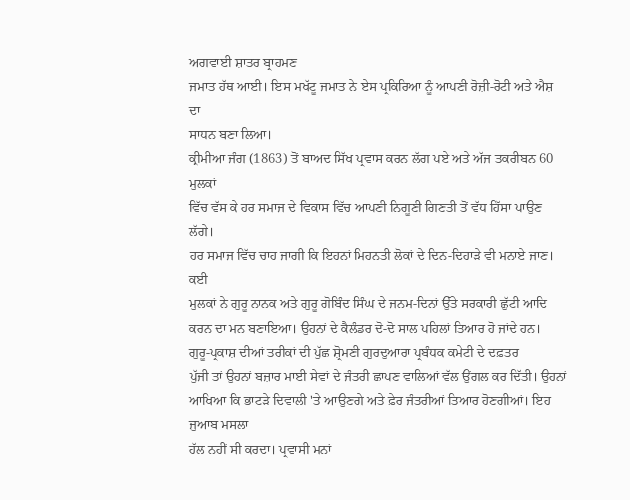ਅਗਵਾਈ ਸ਼ਾਤਰ ਬ੍ਰਾਹਮਣ
ਜਮਾਤ ਹੱਥ ਆਈ। ਇਸ ਮਖੱਟੂ ਜਮਾਤ ਨੇ ਏਸ ਪ੍ਰਕਿਰਿਆ ਨੂੰ ਆਪਣੀ ਰੋਜ਼ੀ-ਰੋਟੀ ਅਤੇ ਐਸ਼ ਦਾ
ਸਾਧਨ ਬਣਾ ਲਿਆ।
ਕ੍ਰੀਮੀਆ ਜੰਗ (1863) ਤੋਂ ਬਾਅਦ ਸਿੱਖ ਪ੍ਰਵਾਸ ਕਰਨ ਲੱਗ ਪਏ ਅਤੇ ਅੱਜ ਤਕਰੀਬਨ 60 ਮੁਲਕਾਂ
ਵਿੱਚ ਵੱਸ ਕੇ ਹਰ ਸਮਾਜ ਦੇ ਵਿਕਾਸ ਵਿੱਚ ਆਪਣੀ ਨਿਗੂਣੀ ਗਿਣਤੀ ਤੋਂ ਵੱਧ ਹਿੱਸਾ ਪਾਉਣ ਲੱਗੇ।
ਹਰ ਸਮਾਜ ਵਿੱਚ ਚਾਹ ਜਾਗੀ ਕਿ ਇਹਨਾਂ ਮਿਹਨਤੀ ਲੋਕਾਂ ਦੇ ਦਿਨ-ਦਿਹਾੜੇ ਵੀ ਮਨਾਏ ਜਾਣ। ਕਈ
ਮੁਲਕਾਂ ਨੇ ਗੁਰੂ ਨਾਨਕ ਅਤੇ ਗੁਰੂ ਗੋਬਿੰਦ ਸਿੰਘ ਦੇ ਜਨਮ-ਦਿਨਾਂ ਉੱਤੇ ਸਰਕਾਰੀ ਛੁੱਟੀ ਆਦਿ
ਕਰਨ ਦਾ ਮਨ ਬਣਾਇਆ। ਉਹਨਾਂ ਦੇ ਕੈਲੰਡਰ ਦੋ-ਦੋ ਸਾਲ ਪਹਿਲਾਂ ਤਿਆਰ ਹੋ ਜਾਂਦੇ ਹਨ।
ਗੁਰੂ-ਪ੍ਰਕਾਸ਼ ਦੀਆਂ ਤਰੀਕਾਂ ਦੀ ਪੁੱਛ ਸ਼੍ਰੋਮਣੀ ਗੁਰਦੁਆਰਾ ਪ੍ਰਬੰਧਕ ਕਮੇਟੀ ਦੇ ਦਫ਼ਤਰ
ਪੁੱਜੀ ਤਾਂ ਉਹਨਾਂ ਬਜ਼ਾਰ ਮਾਈ ਸੇਵਾਂ ਦੇ ਜੰਤਰੀ ਛਾਪਣ ਵਾਲਿਆਂ ਵੱਲ ਉਂਗਲ ਕਰ ਦਿੱਤੀ। ਉਹਨਾਂ
ਆਖਿਆ ਕਿ ਭਾਟੜੇ ਦਿਵਾਲੀ 'ਤੇ ਆਉਣਗੇ ਅਤੇ ਫ਼ੇਰ ਜੰਤਰੀਆਂ ਤਿਆਰ ਹੋਣਗੀਆਂ। ਇਹ ਜੁਆਬ ਮਸਲਾ
ਹੱਲ ਨਹੀਂ ਸੀ ਕਰਦਾ। ਪ੍ਰਵਾਸੀ ਮਨਾਂ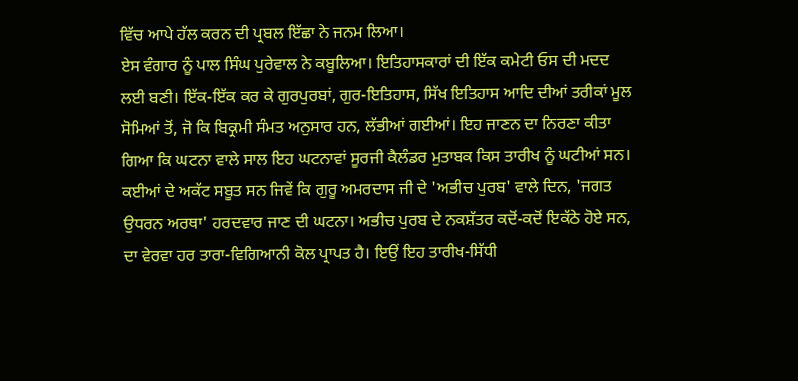ਵਿੱਚ ਆਪੇ ਹੱਲ ਕਰਨ ਦੀ ਪ੍ਰਬਲ ਇੱਛਾ ਨੇ ਜਨਮ ਲਿਆ।
ਏਸ ਵੰਗਾਰ ਨੂੰ ਪਾਲ ਸਿੰਘ ਪੁਰੇਵਾਲ ਨੇ ਕਬੂਲਿਆ। ਇਤਿਹਾਸਕਾਰਾਂ ਦੀ ਇੱਕ ਕਮੇਟੀ ਓਸ ਦੀ ਮਦਦ
ਲਈ ਬਣੀ। ਇੱਕ-ਇੱਕ ਕਰ ਕੇ ਗੁਰਪੁਰਬਾਂ, ਗੁਰ-ਇਤਿਹਾਸ, ਸਿੱਖ ਇਤਿਹਾਸ ਆਦਿ ਦੀਆਂ ਤਰੀਕਾਂ ਮੂਲ
ਸੋਮਿਆਂ ਤੋਂ, ਜੋ ਕਿ ਬਿਕ੍ਰਮੀ ਸੰਮਤ ਅਨੁਸਾਰ ਹਨ, ਲੱਭੀਆਂ ਗਈਆਂ। ਇਹ ਜਾਣਨ ਦਾ ਨਿਰਣਾ ਕੀਤਾ
ਗਿਆ ਕਿ ਘਟਨਾ ਵਾਲੇ ਸਾਲ ਇਹ ਘਟਨਾਵਾਂ ਸੂਰਜੀ ਕੈਲੰਡਰ ਮੁਤਾਬਕ ਕਿਸ ਤਾਰੀਖ ਨੂੰ ਘਟੀਆਂ ਸਨ।
ਕਈਆਂ ਦੇ ਅਕੱਟ ਸਬੂਤ ਸਨ ਜਿਵੇਂ ਕਿ ਗੁਰੂ ਅਮਰਦਾਸ ਜੀ ਦੇ 'ਅਭੀਚ ਪੁਰਬ' ਵਾਲੇ ਦਿਨ, 'ਜਗਤ
ਉਧਰਨ ਅਰਥਾ' ਹਰਦਵਾਰ ਜਾਣ ਦੀ ਘਟਨਾ। ਅਭੀਚ ਪੁਰਬ ਦੇ ਨਕਸ਼ੱਤਰ ਕਦੋਂ-ਕਦੋਂ ਇਕੱਠੇ ਹੋਏ ਸਨ,
ਦਾ ਵੇਰਵਾ ਹਰ ਤਾਰਾ-ਵਿਗਿਆਨੀ ਕੋਲ ਪ੍ਰਾਪਤ ਹੈ। ਇਉਂ ਇਹ ਤਾਰੀਖ-ਸਿੱਧੀ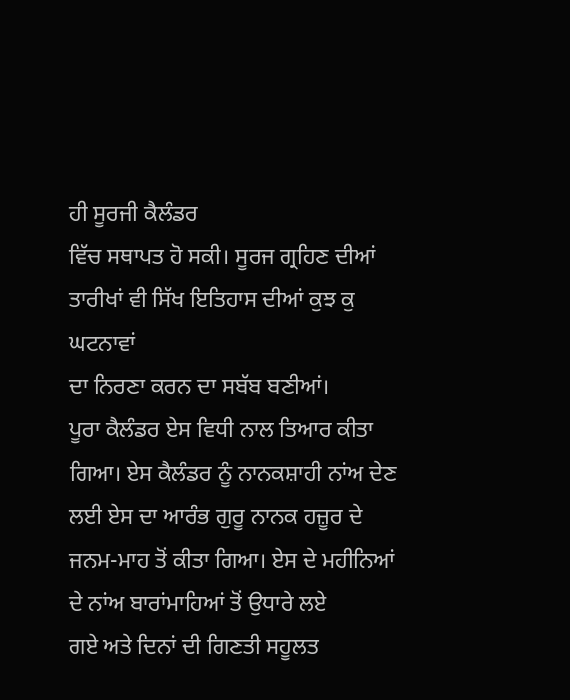ਹੀ ਸੂਰਜੀ ਕੈਲੰਡਰ
ਵਿੱਚ ਸਥਾਪਤ ਹੋ ਸਕੀ। ਸੂਰਜ ਗ੍ਰਹਿਣ ਦੀਆਂ ਤਾਰੀਖਾਂ ਵੀ ਸਿੱਖ ਇਤਿਹਾਸ ਦੀਆਂ ਕੁਝ ਕੁ ਘਟਨਾਵਾਂ
ਦਾ ਨਿਰਣਾ ਕਰਨ ਦਾ ਸਬੱਬ ਬਣੀਆਂ।
ਪੂਰਾ ਕੈਲੰਡਰ ਏਸ ਵਿਧੀ ਨਾਲ ਤਿਆਰ ਕੀਤਾ
ਗਿਆ। ਏਸ ਕੈਲੰਡਰ ਨੂੰ ਨਾਨਕਸ਼ਾਹੀ ਨਾਂਅ ਦੇਣ ਲਈ ਏਸ ਦਾ ਆਰੰਭ ਗੁਰੂ ਨਾਨਕ ਹਜ਼ੂਰ ਦੇ
ਜਨਮ-ਮਾਹ ਤੋਂ ਕੀਤਾ ਗਿਆ। ਏਸ ਦੇ ਮਹੀਨਿਆਂ ਦੇ ਨਾਂਅ ਬਾਰਾਂਮਾਹਿਆਂ ਤੋਂ ਉਧਾਰੇ ਲਏ
ਗਏ ਅਤੇ ਦਿਨਾਂ ਦੀ ਗਿਣਤੀ ਸਹੂਲਤ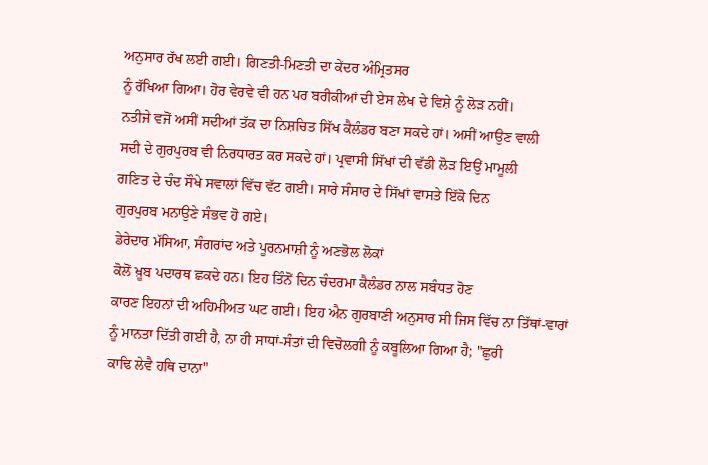ਅਨੁਸਾਰ ਰੱਖ ਲਈ ਗਈ। ਗਿਣਤੀ-ਮਿਣਤੀ ਦਾ ਕੇਂਦਰ ਅੰਮ੍ਰਿਤਸਰ
ਨੂੰ ਰੱਖਿਆ ਗਿਆ। ਹੋਰ ਵੇਰਵੇ ਵੀ ਹਨ ਪਰ ਬਰੀਕੀਆਂ ਦੀ ਏਸ ਲੇਖ ਦੇ ਵਿਸ਼ੇ ਨੂੰ ਲੋੜ ਨਹੀਂ।
ਨਤੀਜੇ ਵਜੋਂ ਅਸੀਂ ਸਦੀਆਂ ਤੱਕ ਦਾ ਨਿਸ਼ਚਿਤ ਸਿੱਖ ਕੈਲੰਡਰ ਬਣਾ ਸਕਦੇ ਹਾਂ। ਅਸੀਂ ਆਉਣ ਵਾਲੀ
ਸਦੀ ਦੇ ਗੁਰਪੁਰਬ ਵੀ ਨਿਰਧਾਰਤ ਕਰ ਸਕਦੇ ਹਾਂ। ਪ੍ਰਵਾਸੀ ਸਿੱਖਾਂ ਦੀ ਵੱਡੀ ਲੋੜ ਇਉਂ ਮਾਮੂਲੀ
ਗਣਿਤ ਦੇ ਚੰਦ ਸੌਖੇ ਸਵਾਲਾਂ ਵਿੱਚ ਵੱਟ ਗਈ। ਸਾਰੇ ਸੰਸਾਰ ਦੇ ਸਿੱਖਾਂ ਵਾਸਤੇ ਇੱਕੋ ਦਿਨ
ਗੁਰਪੁਰਬ ਮਨਾਉਣੇ ਸੰਭਵ ਹੋ ਗਏ।
ਡੇਰੇਦਾਰ ਮੱਸਿਆ, ਸੰਗਰਾਂਦ ਅਤੇ ਪੂਰਨਮਾਸ਼ੀ ਨੂੰ ਅਣਭੋਲ ਲੋਕਾਂ
ਕੋਲੋਂ ਖ਼ੂਬ ਪਦਾਰਥ ਛਕਦੇ ਹਨ। ਇਹ ਤਿੰਨੋਂ ਦਿਨ ਚੰਦਰਮਾ ਕੈਲੰਡਰ ਨਾਲ ਸਬੰਧਤ ਹੋਣ
ਕਾਰਣ ਇਹਨਾਂ ਦੀ ਅਹਿਮੀਅਤ ਘਟ ਗਈ। ਇਹ ਐਨ ਗੁਰਬਾਣੀ ਅਨੁਸਾਰ ਸੀ ਜਿਸ ਵਿੱਚ ਨਾ ਤਿੱਥਾਂ-ਵਾਰਾਂ
ਨੂੰ ਮਾਨਤਾ ਦਿੱਤੀ ਗਈ ਹੈ, ਨਾ ਹੀ ਸਾਧਾਂ-ਸੰਤਾਂ ਦੀ ਵਿਚੋਲਗੀ ਨੂੰ ਕਬੂਲਿਆ ਗਿਆ ਹੈ; "ਛੁਰੀ
ਕਾਢਿ ਲੇਵੈ ਹਥਿ ਦਾਨਾ"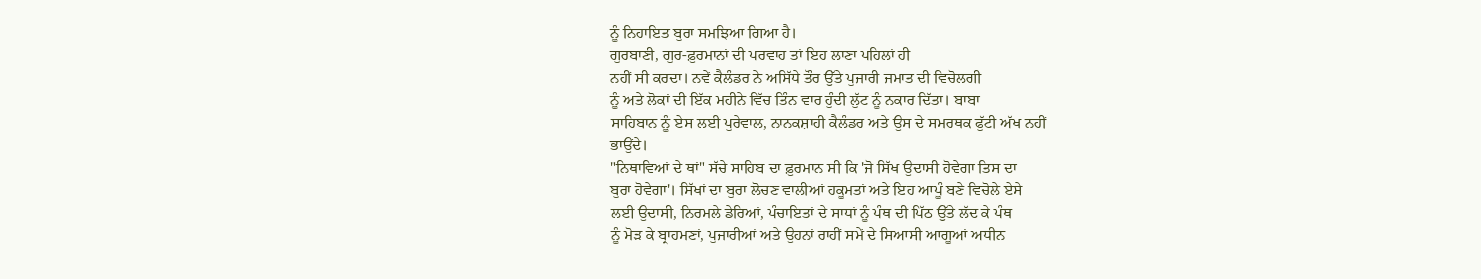ਨੂੰ ਨਿਹਾਇਤ ਬੁਰਾ ਸਮਝਿਆ ਗਿਆ ਹੈ।
ਗੁਰਬਾਣੀ, ਗੁਰ-ਫ਼ੁਰਮਾਨਾਂ ਦੀ ਪਰਵਾਹ ਤਾਂ ਇਹ ਲਾਣਾ ਪਹਿਲਾਂ ਹੀ
ਨਹੀਂ ਸੀ ਕਰਦਾ। ਨਵੇਂ ਕੈਲੰਡਰ ਨੇ ਅਸਿੱਧੇ ਤੌਰ ਉੱਤੇ ਪੁਜਾਰੀ ਜਮਾਤ ਦੀ ਵਿਚੋਲਗੀ
ਨੂੰ ਅਤੇ ਲੋਕਾਂ ਦੀ ਇੱਕ ਮਹੀਨੇ ਵਿੱਚ ਤਿੰਨ ਵਾਰ ਹੁੰਦੀ ਲੁੱਟ ਨੂੰ ਨਕਾਰ ਦਿੱਤਾ। ਬਾਬਾ
ਸਾਹਿਬਾਨ ਨੂੰ ਏਸ ਲਈ ਪੁਰੇਵਾਲ, ਨਾਨਕਸ਼ਾਹੀ ਕੈਲੰਡਰ ਅਤੇ ਉਸ ਦੇ ਸਮਰਥਕ ਫੁੱਟੀ ਅੱਖ ਨਹੀਂ
ਭਾਉਂਦੇ।
"ਨਿਥਾਵਿਆਂ ਦੇ ਥਾਂ" ਸੱਚੇ ਸਾਹਿਬ ਦਾ ਫ਼ੁਰਮਾਨ ਸੀ ਕਿ 'ਜੋ ਸਿੱਖ ਉਦਾਸੀ ਹੋਵੇਗਾ ਤਿਸ ਦਾ
ਬੁਰਾ ਹੋਵੇਗਾ'। ਸਿੱਖਾਂ ਦਾ ਬੁਰਾ ਲੋਚਣ ਵਾਲੀਆਂ ਹਕੂਮਤਾਂ ਅਤੇ ਇਹ ਆਪੂੰ ਬਣੇ ਵਿਚੋਲੇ ਏਸੇ
ਲਈ ਉਦਾਸੀ, ਨਿਰਮਲੇ ਡੇਰਿਆਂ, ਪੰਚਾਇਤਾਂ ਦੇ ਸਾਧਾਂ ਨੂੰ ਪੰਥ ਦੀ ਪਿੱਠ ਉੱਤੇ ਲੱਦ ਕੇ ਪੰਥ
ਨੂੰ ਮੋੜ ਕੇ ਬ੍ਰਾਹਮਣਾਂ, ਪੁਜਾਰੀਆਂ ਅਤੇ ਉਹਨਾਂ ਰਾਹੀਂ ਸਮੇਂ ਦੇ ਸਿਆਸੀ ਆਗੂਆਂ ਅਧੀਨ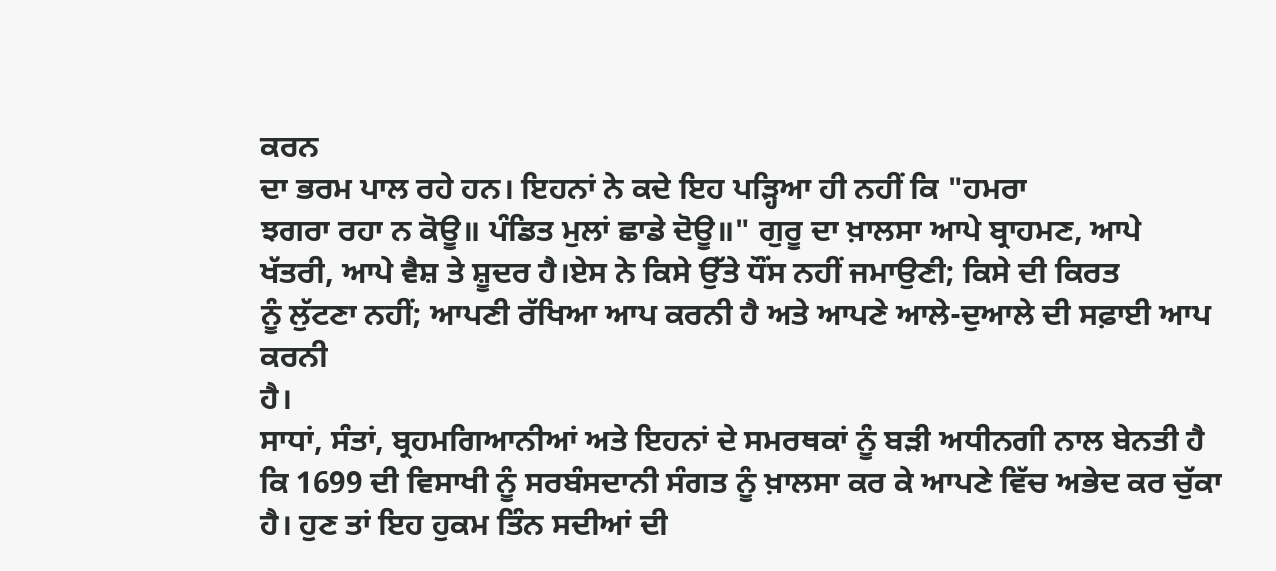ਕਰਨ
ਦਾ ਭਰਮ ਪਾਲ ਰਹੇ ਹਨ। ਇਹਨਾਂ ਨੇ ਕਦੇ ਇਹ ਪੜ੍ਹਿਆ ਹੀ ਨਹੀਂ ਕਿ "ਹਮਰਾ
ਝਗਰਾ ਰਹਾ ਨ ਕੋਊ॥ ਪੰਡਿਤ ਮੁਲਾਂ ਛਾਡੇ ਦੋਊ॥" ਗੁਰੂ ਦਾ ਖ਼ਾਲਸਾ ਆਪੇ ਬ੍ਰਾਹਮਣ, ਆਪੇ
ਖੱਤਰੀ, ਆਪੇ ਵੈਸ਼ ਤੇ ਸ਼ੂਦਰ ਹੈ।ਏਸ ਨੇ ਕਿਸੇ ਉੱਤੇ ਧੌਂਸ ਨਹੀਂ ਜਮਾਉਣੀ; ਕਿਸੇ ਦੀ ਕਿਰਤ
ਨੂੰ ਲੁੱਟਣਾ ਨਹੀਂ; ਆਪਣੀ ਰੱਖਿਆ ਆਪ ਕਰਨੀ ਹੈ ਅਤੇ ਆਪਣੇ ਆਲੇ-ਦੁਆਲੇ ਦੀ ਸਫ਼ਾਈ ਆਪ ਕਰਨੀ
ਹੈ।
ਸਾਧਾਂ, ਸੰਤਾਂ, ਬ੍ਰਹਮਗਿਆਨੀਆਂ ਅਤੇ ਇਹਨਾਂ ਦੇ ਸਮਰਥਕਾਂ ਨੂੰ ਬੜੀ ਅਧੀਨਗੀ ਨਾਲ ਬੇਨਤੀ ਹੈ
ਕਿ 1699 ਦੀ ਵਿਸਾਖੀ ਨੂੰ ਸਰਬੰਸਦਾਨੀ ਸੰਗਤ ਨੂੰ ਖ਼ਾਲਸਾ ਕਰ ਕੇ ਆਪਣੇ ਵਿੱਚ ਅਭੇਦ ਕਰ ਚੁੱਕਾ
ਹੈ। ਹੁਣ ਤਾਂ ਇਹ ਹੁਕਮ ਤਿੰਨ ਸਦੀਆਂ ਦੀ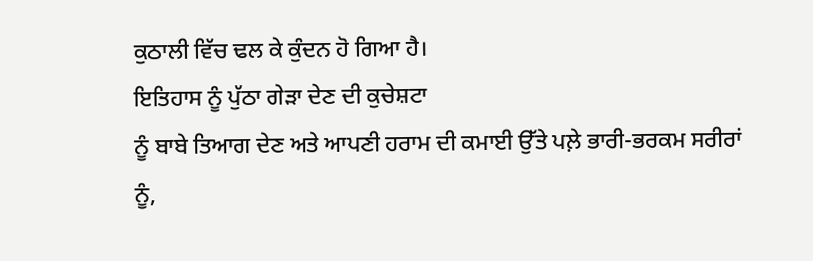ਕੁਠਾਲੀ ਵਿੱਚ ਢਲ ਕੇ ਕੁੰਦਨ ਹੋ ਗਿਆ ਹੈ।
ਇਤਿਹਾਸ ਨੂੰ ਪੁੱਠਾ ਗੇੜਾ ਦੇਣ ਦੀ ਕੁਚੇਸ਼ਟਾ
ਨੂੰ ਬਾਬੇ ਤਿਆਗ ਦੇਣ ਅਤੇ ਆਪਣੀ ਹਰਾਮ ਦੀ ਕਮਾਈ ਉੱਤੇ ਪਲ਼ੇ ਭਾਰੀ-ਭਰਕਮ ਸਰੀਰਾਂ ਨੂੰ,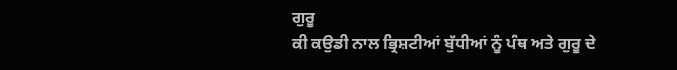ਗੁਰੂ
ਕੀ ਕਉਡੀ ਨਾਲ ਭ੍ਰਿਸ਼ਟੀਆਂ ਬੁੱਧੀਆਂ ਨੂੰ ਪੰਥ ਅਤੇ ਗੁਰੂ ਦੇ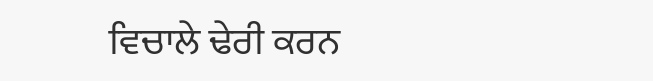ਵਿਚਾਲੇ ਢੇਰੀ ਕਰਨ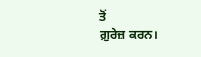ਤੋਂ
ਗ਼ੁਰੇਜ਼ ਕਰਨ।